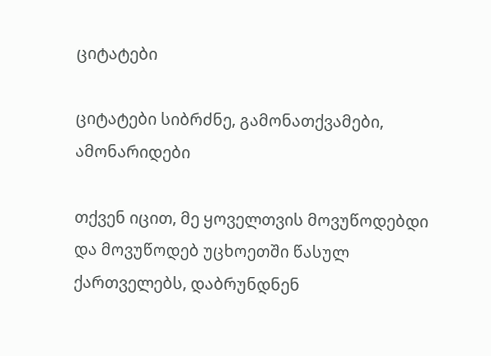ციტატები

ციტატები სიბრძნე, გამონათქვამები, ამონარიდები

თქვენ იცით, მე ყოველთვის მოვუწოდებდი და მოვუწოდებ უცხოეთში წასულ ქართველებს, დაბრუნდნენ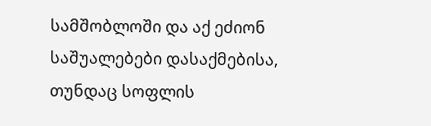სამშობლოში და აქ ეძიონ საშუალებები დასაქმებისა, თუნდაც სოფლის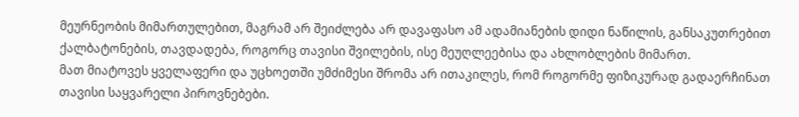მეურნეობის მიმართულებით, მაგრამ არ შეიძლება არ დავაფასო ამ ადამიანების დიდი ნაწილის, განსაკუთრებით ქალბატონების, თავდადება, როგორც თავისი შვილების, ისე მეუღლეებისა და ახლობლების მიმართ.
მათ მიატოვეს ყველაფერი და უცხოეთში უმძიმესი შრომა არ ითაკილეს, რომ როგორმე ფიზიკურად გადაერჩინათ თავისი საყვარელი პიროვნებები.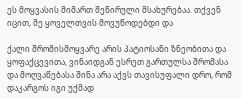ეს მოყვასის მიმართ შეწირული მსახურებაა. თქვენ იცით, მე ყოველთვის მოვუწოდებდი და

ქალი შრომისმოყვარე არის პატიოსანი ზნეობითა და ყოფაქცევითა, ვინაიდგან ესრეთ გართულსა შრომასა და მოღვაწებასა შინა არა აქვს თავისუფალი დრო, რომ დაკარგოს იგი უქმად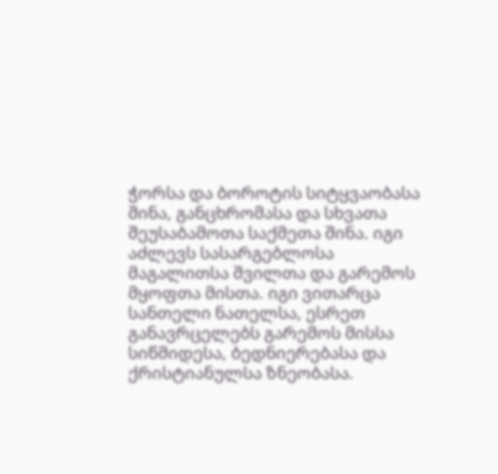ჭორსა და ბოროტის სიტყვაობასა შინა, განცხრომასა და სხვათა შეუსაბამოთა საქმეთა შინა. იგი აძლევს სასარგებლოსა მაგალითსა შვილთა და გარემოს მყოფთა მისთა. იგი ვითარცა სანთელი ნათელსა, ესრეთ განავრცელებს გარემოს მისსა სიწმიდესა, ბედნიერებასა და ქრისტიანულსა ზნეობასა.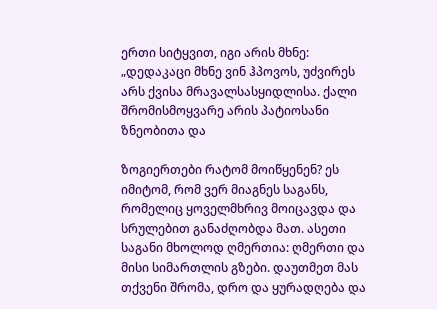ერთი სიტყვით, იგი არის მხნე: „დედაკაცი მხნე ვინ ჰპოვოს, უძვირეს არს ქვისა მრავალსასყიდლისა. ქალი შრომისმოყვარე არის პატიოსანი ზნეობითა და

ზოგიერთები რატომ მოიწყენენ? ეს იმიტომ, რომ ვერ მიაგნეს საგანს, რომელიც ყოველმხრივ მოიცავდა და სრულებით განაძღობდა მათ. ასეთი საგანი მხოლოდ ღმერთია: ღმერთი და მისი სიმართლის გზები. დაუთმეთ მას თქვენი შრომა, დრო და ყურადღება და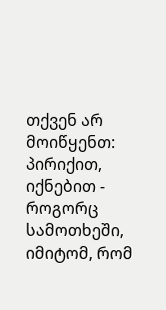თქვენ არ მოიწყენთ: პირიქით, იქნებით - როგორც სამოთხეში, იმიტომ, რომ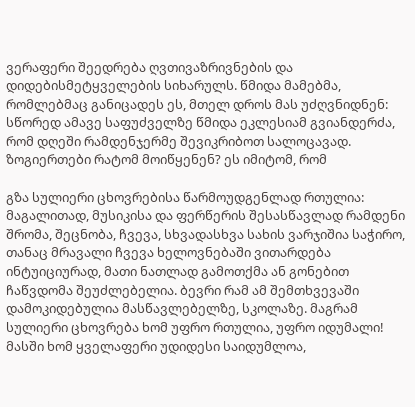ვერაფერი შეედრება ღვთივაზრივნების და დიდებისმეტყველების სიხარულს. წმიდა მამებმა, რომლებმაც განიცადეს ეს, მთელ დროს მას უძღვნიდნენ: სწორედ ამავე საფუძველზე წმიდა ეკლესიამ გვიანდერძა, რომ დღეში რამდენჯერმე შევიკრიბოთ სალოცავად. ზოგიერთები რატომ მოიწყენენ? ეს იმიტომ, რომ

გზა სულიერი ცხოვრებისა წარმოუდგენლად რთულია: მაგალითად, მუსიკისა და ფერწერის შესასწავლად რამდენი შრომა, შეცნობა, ჩვევა, სხვადასხვა სახის ვარჯიშია საჭირო, თანაც მრავალი ჩვევა ხელოვნებაში ვითარდება ინტუიციურად, მათი ნათლად გამოთქმა ან გონებით ჩაწვდომა შეუძლებელია. ბევრი რამ ამ შემთხვევაში დამოკიდებულია მასწავლებელზე, სკოლაზე. მაგრამ სულიერი ცხოვრება ხომ უფრო რთულია, უფრო იდუმალი! მასში ხომ ყველაფერი უდიდესი საიდუმლოა,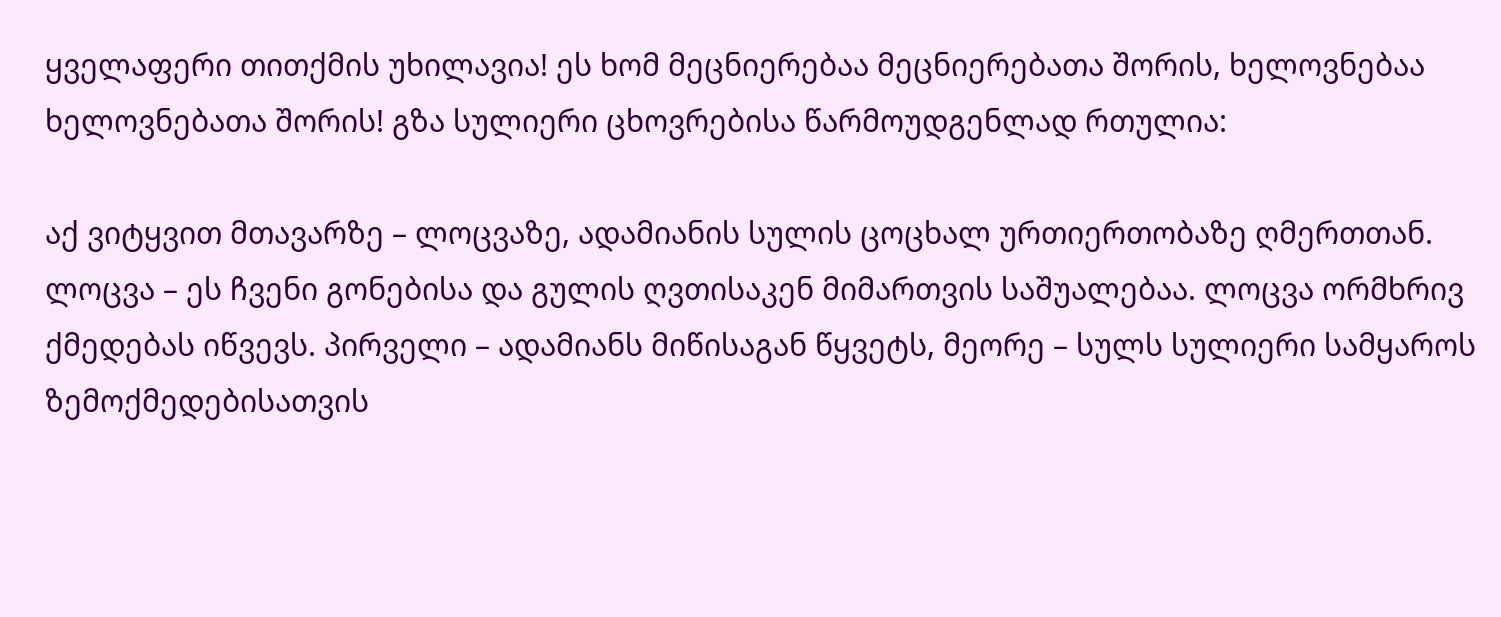ყველაფერი თითქმის უხილავია! ეს ხომ მეცნიერებაა მეცნიერებათა შორის, ხელოვნებაა ხელოვნებათა შორის! გზა სულიერი ცხოვრებისა წარმოუდგენლად რთულია:

აქ ვიტყვით მთავარზე – ლოცვაზე, ადამიანის სულის ცოცხალ ურთიერთობაზე ღმერთთან. ლოცვა – ეს ჩვენი გონებისა და გულის ღვთისაკენ მიმართვის საშუალებაა. ლოცვა ორმხრივ ქმედებას იწვევს. პირველი – ადამიანს მიწისაგან წყვეტს, მეორე – სულს სულიერი სამყაროს ზემოქმედებისათვის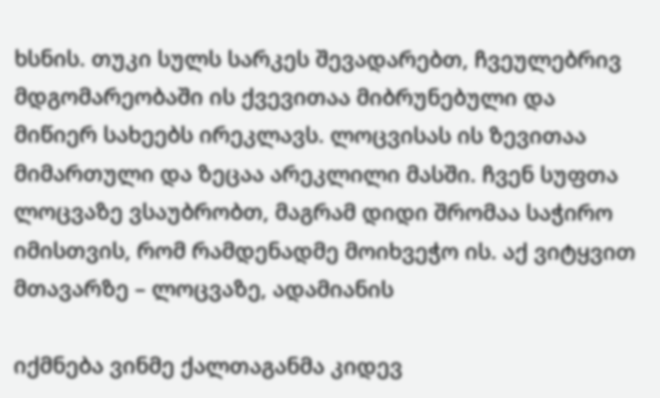ხსნის. თუკი სულს სარკეს შევადარებთ, ჩვეულებრივ მდგომარეობაში ის ქვევითაა მიბრუნებული და მიწიერ სახეებს ირეკლავს. ლოცვისას ის ზევითაა მიმართული და ზეცაა არეკლილი მასში. ჩვენ სუფთა ლოცვაზე ვსაუბრობთ, მაგრამ დიდი შრომაა საჭირო იმისთვის, რომ რამდენადმე მოიხვეჭო ის. აქ ვიტყვით მთავარზე – ლოცვაზე, ადამიანის

იქმნება ვინმე ქალთაგანმა კიდევ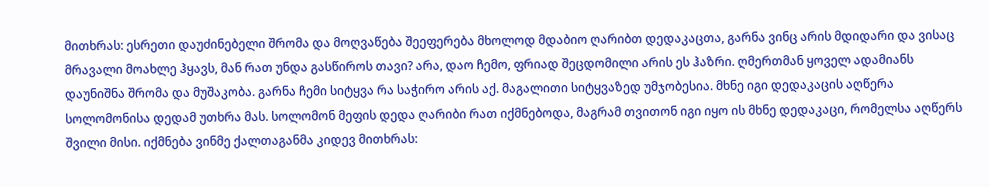მითხრას: ესრეთი დაუძინებელი შრომა და მოღვაწება შეეფერება მხოლოდ მდაბიო ღარიბთ დედაკაცთა, გარნა ვინც არის მდიდარი და ვისაც მრავალი მოახლე ჰყავს, მან რათ უნდა გასწიროს თავი? არა, დაო ჩემო, ფრიად შეცდომილი არის ეს ჰაზრი. ღმერთმან ყოველ ადამიანს დაუნიშნა შრომა და მუშაკობა. გარნა ჩემი სიტყვა რა საჭირო არის აქ. მაგალითი სიტყვაზედ უმჯობესია. მხნე იგი დედაკაცის აღწერა სოლომონისა დედამ უთხრა მას. სოლომონ მეფის დედა ღარიბი რათ იქმნებოდა, მაგრამ თვითონ იგი იყო ის მხნე დედაკაცი, რომელსა აღწერს შვილი მისი. იქმნება ვინმე ქალთაგანმა კიდევ მითხრას: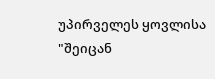უპირველეს ყოვლისა "შეიცან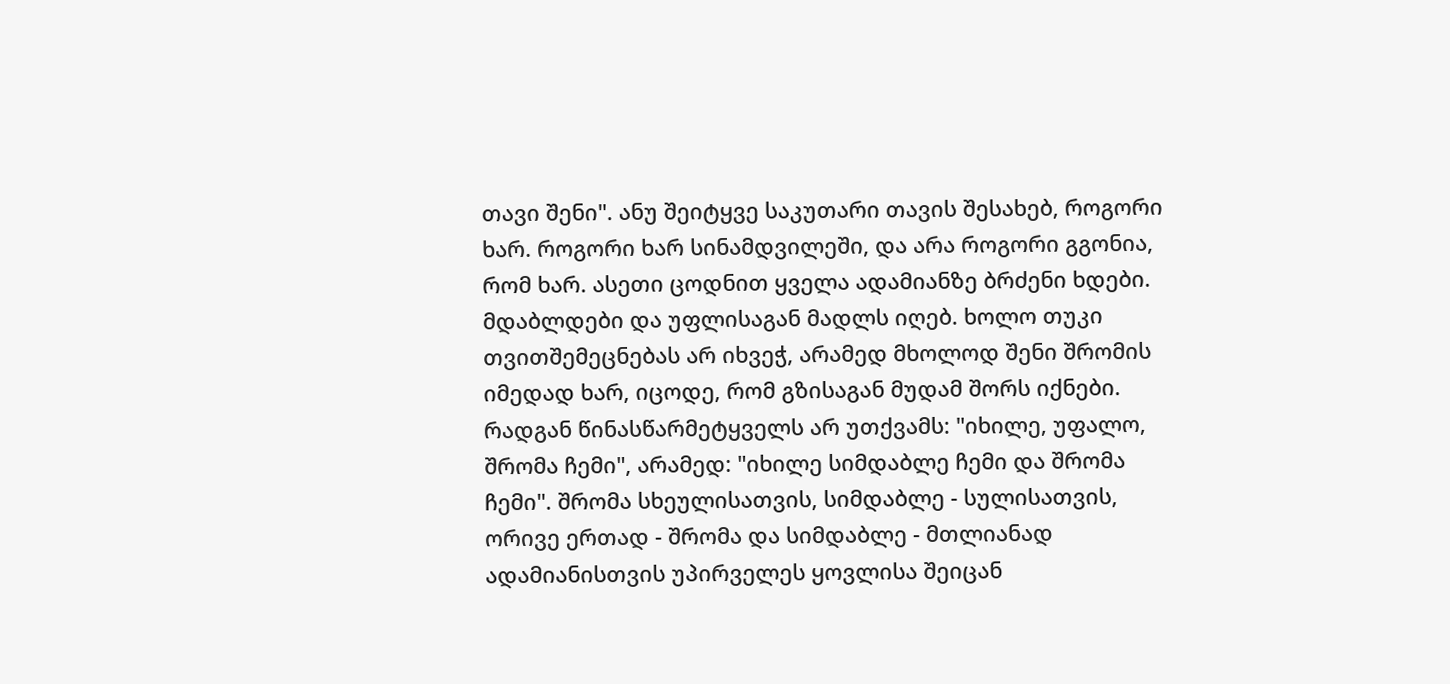თავი შენი". ანუ შეიტყვე საკუთარი თავის შესახებ, როგორი ხარ. როგორი ხარ სინამდვილეში, და არა როგორი გგონია, რომ ხარ. ასეთი ცოდნით ყველა ადამიანზე ბრძენი ხდები. მდაბლდები და უფლისაგან მადლს იღებ. ხოლო თუკი თვითშემეცნებას არ იხვეჭ, არამედ მხოლოდ შენი შრომის იმედად ხარ, იცოდე, რომ გზისაგან მუდამ შორს იქნები. რადგან წინასწარმეტყველს არ უთქვამს: "იხილე, უფალო, შრომა ჩემი", არამედ: "იხილე სიმდაბლე ჩემი და შრომა ჩემი". შრომა სხეულისათვის, სიმდაბლე - სულისათვის, ორივე ერთად - შრომა და სიმდაბლე - მთლიანად ადამიანისთვის უპირველეს ყოვლისა შეიცან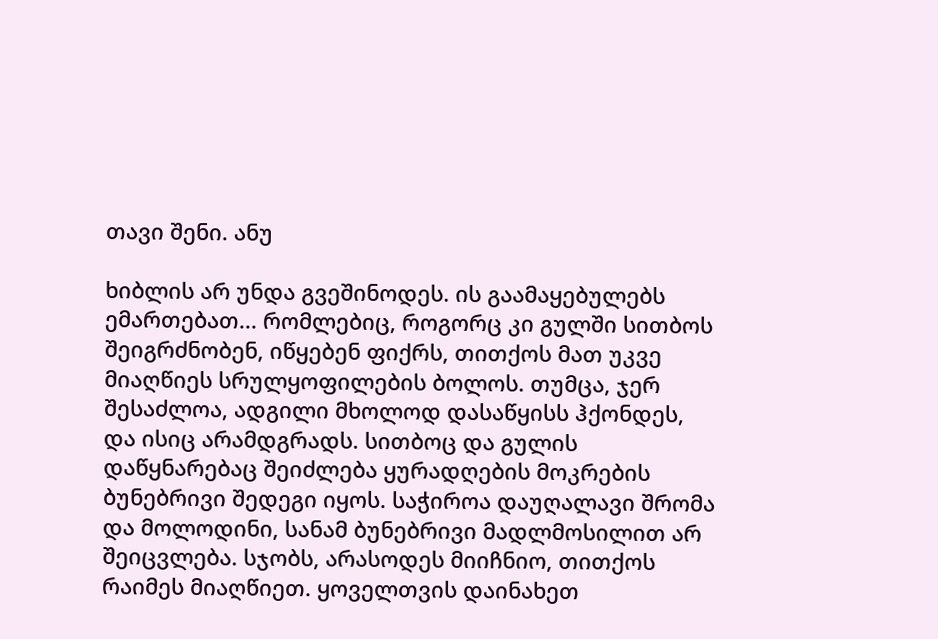თავი შენი. ანუ

ხიბლის არ უნდა გვეშინოდეს. ის გაამაყებულებს ემართებათ... რომლებიც, როგორც კი გულში სითბოს შეიგრძნობენ, იწყებენ ფიქრს, თითქოს მათ უკვე მიაღწიეს სრულყოფილების ბოლოს. თუმცა, ჯერ შესაძლოა, ადგილი მხოლოდ დასაწყისს ჰქონდეს, და ისიც არამდგრადს. სითბოც და გულის დაწყნარებაც შეიძლება ყურადღების მოკრების ბუნებრივი შედეგი იყოს. საჭიროა დაუღალავი შრომა და მოლოდინი, სანამ ბუნებრივი მადლმოსილით არ შეიცვლება. სჯობს, არასოდეს მიიჩნიო, თითქოს რაიმეს მიაღწიეთ. ყოველთვის დაინახეთ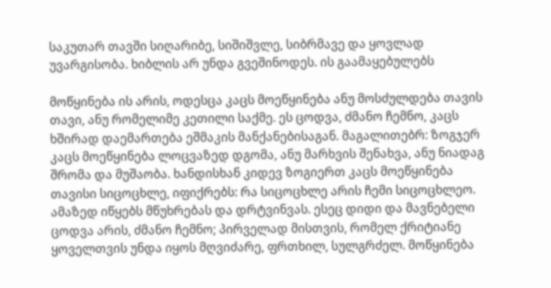საკუთარ თავში სიღარიბე, სიშიშვლე, სიბრმავე და ყოვლად უვარგისობა. ხიბლის არ უნდა გვეშინოდეს. ის გაამაყებულებს

მოწყინება ის არის, ოდესცა კაცს მოეწყინება ანუ მოსძულდება თავის თავი, ანუ რომელიმე კეთილი საქმე. ეს ცოდვა, ძმანო ჩემნო, კაცს ხშირად დაემართება ეშმაკის მანქანებისაგან. მაგალითებრ: ზოგჯერ კაცს მოეწყინება ლოცვაზედ დგომა, ანუ მარხვის შენახვა, ანუ ნიადაგ შრომა და მუშაობა. ხანდისხან კიდევ ზოგიერთ კაცს მოეწყინება თავისი სიცოცხლე, იფიქრებს: რა სიცოცხლე არის ჩემი სიცოცხლეო. ამაზედ იწყებს მწუხრებას და დრტვინვას. ესეც დიდი და მავნებელი ცოდვა არის, ძმანო ჩემნო; პირველად მისთვის, რომელ ქრიტიანე ყოველთვის უნდა იყოს მღვიძარე, ფრთხილ, სულგრძელ. მოწყინება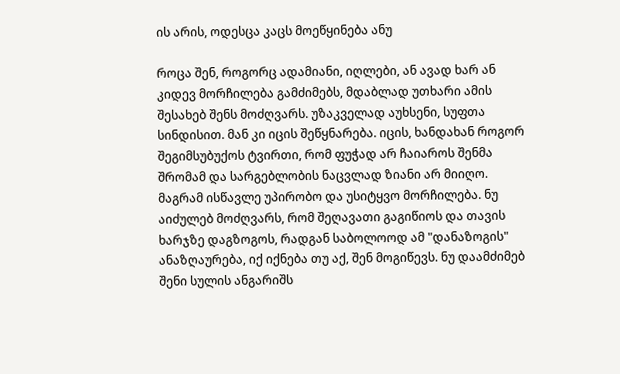ის არის, ოდესცა კაცს მოეწყინება ანუ

როცა შენ, როგორც ადამიანი, იღლები, ან ავად ხარ ან კიდევ მორჩილება გამძიმებს, მდაბლად უთხარი ამის შესახებ შენს მოძღვარს. უზაკველად აუხსენი, სუფთა სინდისით. მან კი იცის შეწყნარება. იცის, ხანდახან როგორ შეგიმსუბუქოს ტვირთი, რომ ფუჭად არ ჩაიაროს შენმა შრომამ და სარგებლობის ნაცვლად ზიანი არ მიიღო.
მაგრამ ისწავლე უპირობო და უსიტყვო მორჩილება. ნუ აიძულებ მოძღვარს, რომ შეღავათი გაგიწიოს და თავის ხარჯზე დაგზოგოს, რადგან საბოლოოდ ამ "დანაზოგის" ანაზღაურება, იქ იქნება თუ აქ, შენ მოგიწევს. ნუ დაამძიმებ შენი სულის ანგარიშს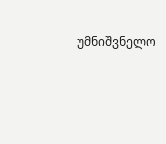უმნიშვნელო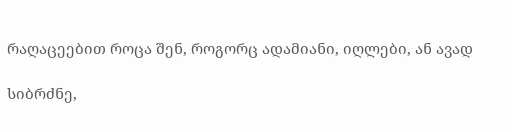რაღაცეებით როცა შენ, როგორც ადამიანი, იღლები, ან ავად

სიბრძნე,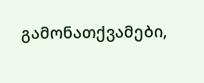გამონათქვამები,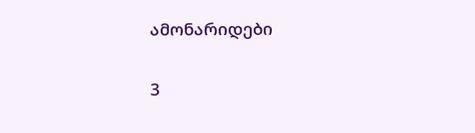ამონარიდები

3